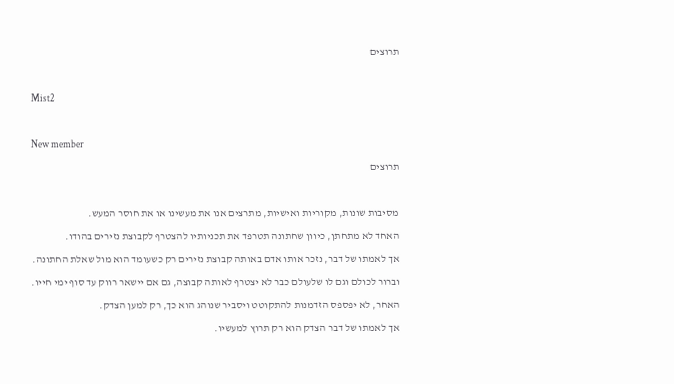תרוצים

Mist2

New member
תרוצים

מסיבות שונות, מקוריות ואישיות, מתרצים אנו את מעשינו או את חוסר המעש.
האחד לא מתחתן, כיוון שחתונה תטרפד את תכניותיו להצטרף לקבוצת נזירים בהודו.
אך לאמתו של דבר, נזכר אותו אדם באותה קבוצת נזירים רק כשעומד הוא מול שאלת החתונה.
וברור לכולם וגם לו שלעולם כבר לא יצטרף לאותה קבוצה, גם אם יישאר רווק עד סוף ימי חייו.
האחר, לא יפספס הזדמנות להתקוטט ויסביר שנוהג הוא כך, רק למען הצדק.
אך לאמתו של דבר הצדק הוא רק תרוץ למעשיו.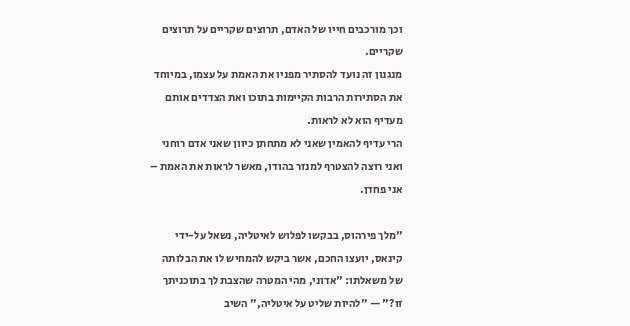וכך מורכבים חייו של האדם, תרוצים שקריים על תרוצים שקריים.
מנגנון זה נועד להסתיר מפניו את האמת על עצמו, במיוחד את הסתירות הרבות הקיימות בתוכו ואת הצדדים אותם מעדיף הוא לא לראות.
הרי עדיף להאמין שאני לא מתחתן כיוון שאני אדם רוחני ואני רוצה להצטרף למנזר בהודו, מאשר לראות את האמת – אני פחדן.

"מלך פירהוס, בבקשו לפלוש לאיטליה, נשאל על-ידי קינאס, יועצו החכם, אשר ביקש להמחיש לו את הבלותה של משאלתו: "אדוני, מהי המטרה שהצבת לך בתוכניתך זו?" — "להיות שליט על איטליה," השיב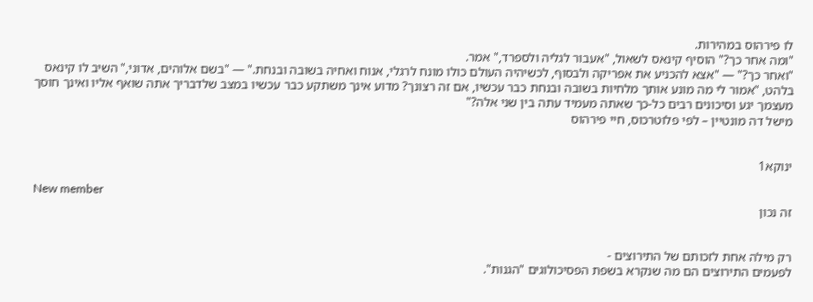לו פירהוס במהירות.
"ומה אחר כך?" הוסיף קינאס לשאול, "אעבור לגליה ולספרד," אמר.
"ואחר כך?" — "אצא להכניע את אפריקה ולבסוף, לכשיהיה העולם כולו מונח לרגלי, אנוח ואחיה בשובה ובנחת." — "בשם אלוהים, אדוני," השיב לו קינאס בלהט, "אמור לי מה מונע אותך מלחיות בשובה ובנחת כבר עכשיו, אם זה רצונך? מדוע אינך משתקע כבר עכשיו במצב שלדבריך אתה שואף אליו ואינך חוסך מעצמך יגע וסיכונים רבים כל-כך שאתה מעמיד עתה בין שני אלה?"
מישל דה מונטיין – לפי פלוטרכוס, חיי פירהוס


ינוקא1

New member
זה נכון


רק מילה אחת לזכותם של התירוצים -
לפעמים התירוצים הם מה שנקרא בשפת הפסיכולוגים "הגנות".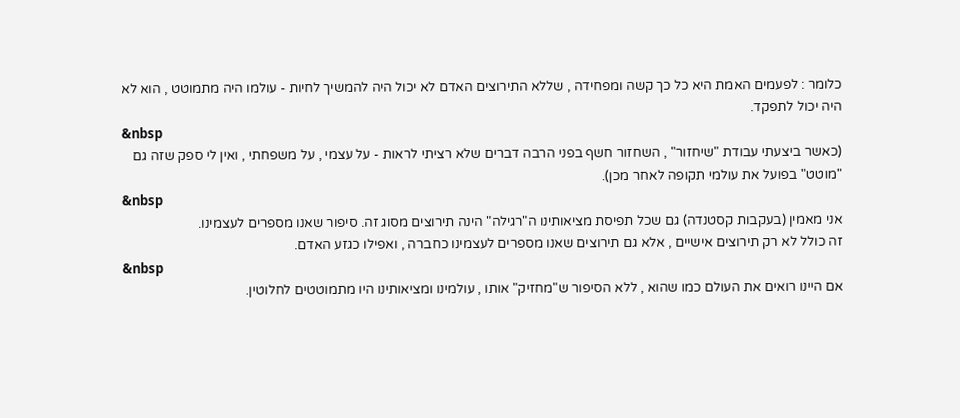כלומר : לפעמים האמת היא כל כך קשה ומפחידה , שללא התירוצים האדם לא יכול היה להמשיך לחיות - עולמו היה מתמוטט , הוא לא היה יכול לתפקד.
&nbsp
(כאשר ביצעתי עבודת "שיחזור" , השחזור חשף בפני הרבה דברים שלא רציתי לראות - על עצמי , על משפחתי , ואין לי ספק שזה גם "מוטט" בפועל את עולמי תקופה לאחר מכן).
&nbsp
אני מאמין (בעקבות קסטנדה) גם שכל תפיסת מציאותינו ה"רגילה" הינה תירוצים מסוג זה. סיפור שאנו מספרים לעצמינו.
זה כולל לא רק תירוצים אישיים , אלא גם תירוצים שאנו מספרים לעצמינו כחברה , ואפילו כגזע האדם.
&nbsp
אם היינו רואים את העולם כמו שהוא , ללא הסיפור ש"מחזיק" אותו , עולמינו ומציאותינו היו מתמוטטים לחלוטין.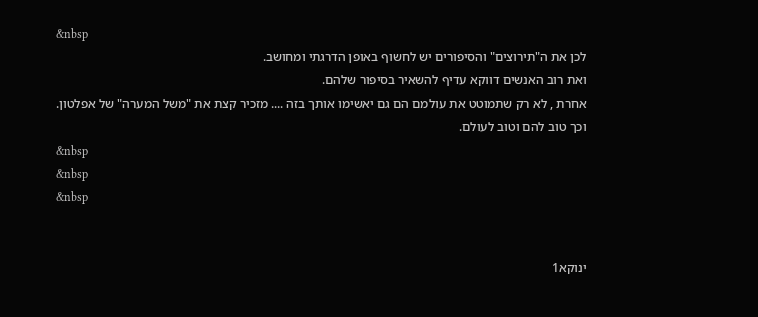&nbsp
לכן את ה"תירוצים" והסיפורים יש לחשוף באופן הדרגתי ומחושב.
ואת רוב האנשים דווקא עדיף להשאיר בסיפור שלהם.
אחרת , לא רק שתמוטט את עולמם הם גם יאשימו אותך בזה .... מזכיר קצת את "משל המערה" של אפלטון.
וכך טוב להם וטוב לעולם.
&nbsp
&nbsp
&nbsp


ינוקא1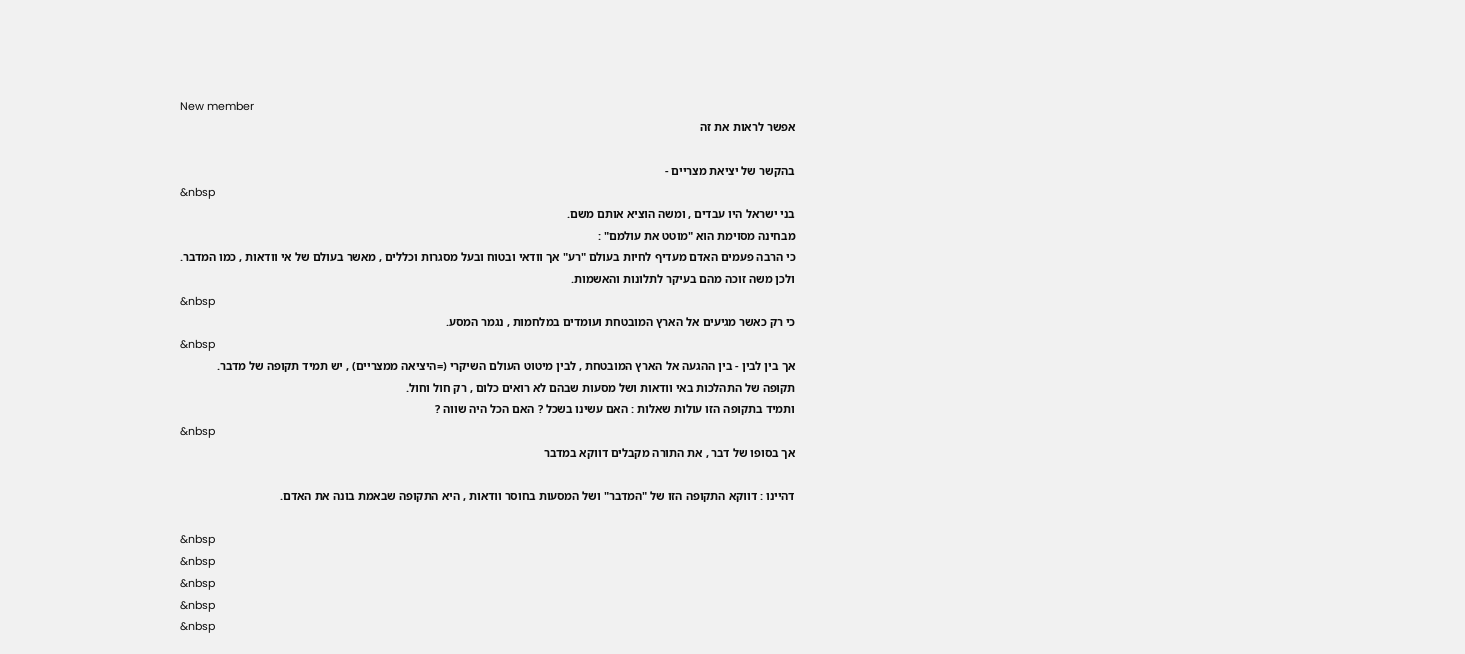New member
אפשר לראות את זה

בהקשר של יציאת מצריים -
&nbsp
בני ישראל היו עבדים , ומשה הוציא אותם משם.
מבחינה מסוימת הוא "מוטט את עולמם" :
כי הרבה פעמים האדם מעדיף לחיות בעולם "רע" אך וודאי ובטוח ובעל מסגרות וכללים , מאשר בעולם של אי וודאות , כמו המדבר.
ולכן משה זוכה מהם בעיקר לתלונות והאשמות.
&nbsp
כי רק כאשר מגיעים אל הארץ המובטחת ועומדים במלחמות , נגמר המסע.
&nbsp
אך בין לבין - בין ההגעה אל הארץ המובטחת , לבין מיטוט העולם השיקרי (=היציאה ממצריים) , יש תמיד תקופה של מדבר.
תקופה של התהלכות באי וודאות ושל מסעות שבהם לא רואים כלום , רק חול וחול.
ותמיד בתקופה הזו עולות שאלות : האם עשינו בשכל ? האם הכל היה שווה ?
&nbsp
אך בסופו של דבר , את התורה מקבלים דווקא במדבר

דהיינו : דווקא התקופה הזו של "המדבר" ושל המסעות בחוסר וודאות , היא התקופה שבאמת בונה את האדם.

&nbsp
&nbsp
&nbsp
&nbsp
&nbsp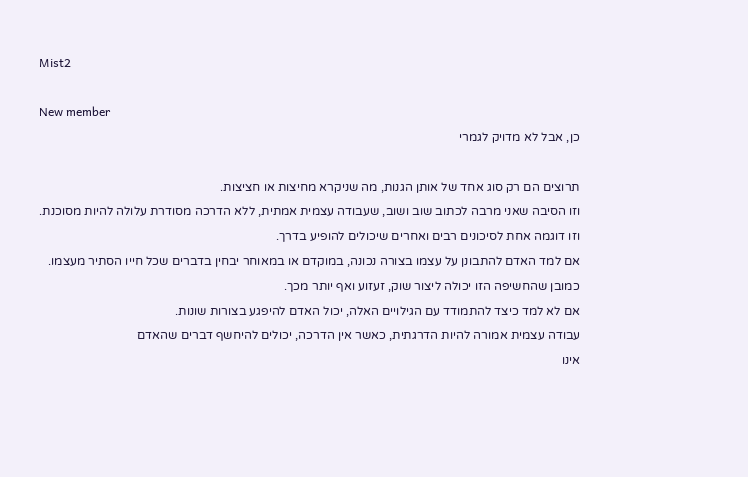Mist2

New member
כן, אבל לא מדויק לגמרי

תרוצים הם רק סוג אחד של אותן הגנות, מה שניקרא מחיצות או חציצות.
וזו הסיבה שאני מרבה לכתוב שוב ושוב, שעבודה עצמית אמתית, ללא הדרכה מסודרת עלולה להיות מסוכנת.
וזו דוגמה אחת לסיכונים רבים ואחרים שיכולים להופיע בדרך.
אם למד האדם להתבונן על עצמו בצורה נכונה, במוקדם או במאוחר יבחין בדברים שכל חייו הסתיר מעצמו. כמובן שהחשיפה הזו יכולה ליצור שוק, זעזוע ואף יותר מכך.
אם לא למד כיצד להתמודד עם הגילויים האלה, יכול האדם להיפגע בצורות שונות.
עבודה עצמית אמורה להיות הדרגתית, כאשר אין הדרכה, יכולים להיחשף דברים שהאדם
אינו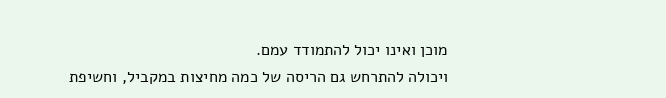מוכן ואינו יכול להתמודד עמם.
ויכולה להתרחש גם הריסה של כמה מחיצות במקביל, וחשיפת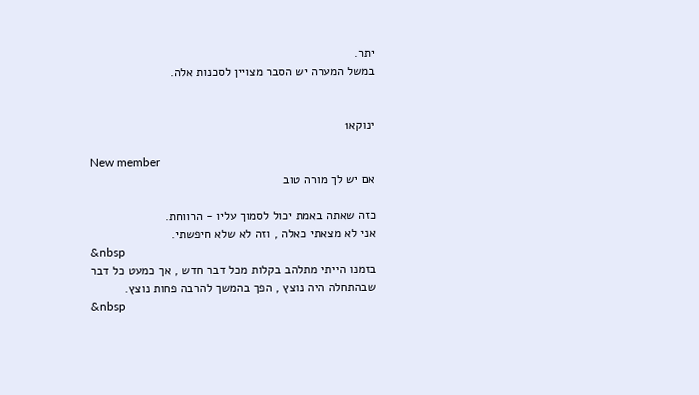יתר.
במשל המערה יש הסבר מצויין לסכנות אלה.


ינוקא1

New member
אם יש לך מורה טוב

כזה שאתה באמת יכול לסמוך עליו - הרווחת.
אני לא מצאתי כאלה , וזה לא שלא חיפשתי.
&nbsp
בזמנו הייתי מתלהב בקלות מכל דבר חדש , אך כמעט כל דבר שבהתחלה היה נוצץ , הפך בהמשך להרבה פחות נוצץ.
&nbsp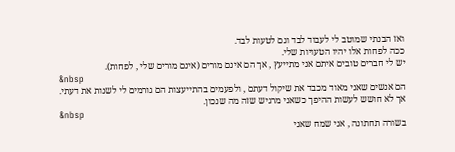ואז הבנתי שמוטב לי לעבוד לבד וגם לטעות לבד.
ככה לפחות אלו יהיו הטעויות שלי.
יש לי חברים טובים איתם אני מתייעץ , אך הם אינם מורים (אינם מורים שלי , לפחות).
&nbsp
הם אנשים שאני מאוד מכבד את שיקול דעתם , ולפעמים בהתייעצות הם גורמים לי לשנות את דעתי.
אך לא חושש לעשות ההיפך כשאני מרגיש שזה מה שנכון.
&nbsp
בשורה תחתונה , אני שמח שאני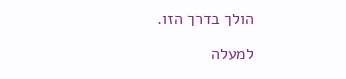הולך בדרך הזו.

למעלה